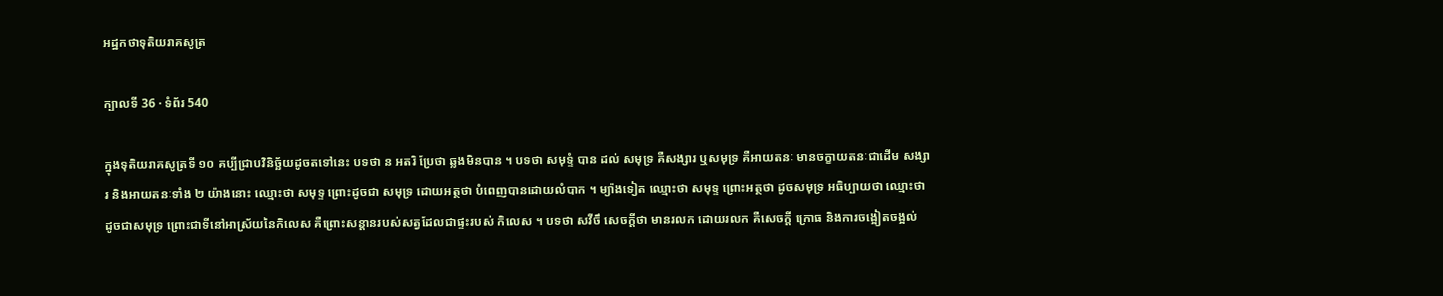អដ្ឋកថាទុតិយរាគសូត្រ

ក្បាលទី 36 · ទំព័រ 540

ក្នុងទុតិយរាគសូត្រទី ១០ គប្បីជ្រាបវិនិច្ឆ័យដូចតទៅនេះ បទថា ន អតរិ ប្រែថា ឆ្លងមិនបាន ។ បទថា សមុទ្ទំ បាន ដល់ សមុទ្រ គឺសង្សារ ឬសមុទ្រ គឺអាយតនៈ មានចក្ខាយតនៈជាដើម សង្សារ និងអាយតនៈទាំង ២ យ៉ាងនោះ ឈ្មោះថា សមុទ្ទ ព្រោះដូចជា សមុទ្រ ដោយអត្ថថា បំពេញបានដោយលំបាក ។ ម្យ៉ាងទៀត ឈ្មោះថា សមុទ្ទ ព្រោះអត្ថថា ដូចសមុទ្រ អធិប្បាយថា ឈ្មោះថា ដូចជាសមុទ្រ ព្រោះជាទីនៅអាស្រ័យនៃកិលេស គឺព្រោះសន្តានរបស់សត្វដែលជាផ្ទះរបស់ កិលេស ។ បទថា សវីចឹ សេចក្តីថា មានរលក ដោយរលក គឺសេចក្តី ក្រោធ និងការចង្អៀតចង្អល់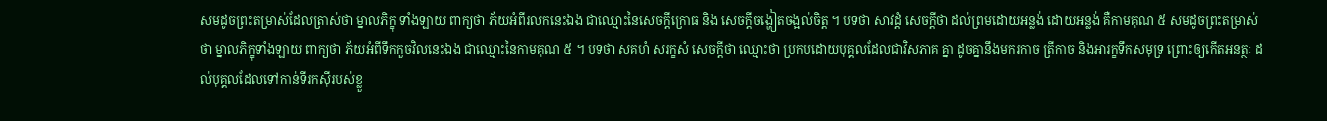សមដូចព្រះតម្រាស់ដែលត្រាស់ថា ម្នាលភិក្ខុ ទាំងឡាយ ពាក្យថា ភ័យអំពីរលកនេះឯង ជាឈ្មោះនៃសេចក្តីក្រោធ និង សេចក្តីចង្ហៀតចង្អល់ចិត្ត ។ បទថា សាវដ្តំ សេចក្តីថា ដល់ព្រមដោយអន្លង់ ដោយអន្លង់ គឺកាមគុណ ៥ សមដូចព្រះតម្រាស់ថា ម្នាលភិក្ខុទាំងឡាយ ពាក្យថា ភ័យអំពីទឹកកួចវិលនេះឯង ជាឈ្មោះនៃកាមគុណ ៥ ។ បទថា សគហំ សរក្ខសំ សេចក្តីថា ឈ្មោះថា ប្រកបដោយបុគ្គលដែលជាវិសភាគ គ្នា ដូចគ្នានឹងមករកាច ត្រីកាច និងអារក្ខទឹកសមុទ្រ ព្រោះឲ្យកើតអនត្ថៈ ដល់បុគ្គលដែលទៅកាន់ទីរកស៊ីរបស់ខ្លួ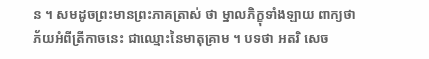ន ។ សមដូចព្រះមានព្រះភាគត្រាស់ ថា ម្នាលភិក្ខុទាំងឡាយ ពាក្យថា ភ័យអំពីត្រីកាចនេះ ជាឈ្មោះនៃមាតុគ្រាម ។ បទថា អតរិ សេច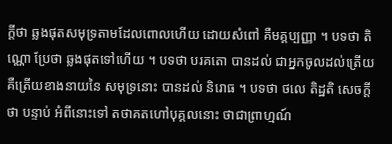ក្តីថា ឆ្លងផុតសមុទ្រតាមដែលពោលហើយ ដោយសំពៅ គឺមគ្គប្បញ្ញា ។ បទថា តិណ្ណោ ប្រែថា ឆ្លងផុតទៅហើយ ។ បទថា បរគតោ បានដល់ ជាអ្នកចូលដល់ត្រើយ គឺត្រើយខាងនាយនៃ សមុទ្រនោះ បានដល់ និរោធ ។ បទថា ថលេ តិដ្ឋតិ សេចក្តីថា បន្ទាប់ អំពីនោះទៅ តថាគតហៅបុគ្គលនោះ ថាជាព្រាហ្មណ៍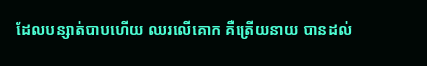ដែលបន្សាត់បាបហើយ ឈរលើគោក គឺត្រើយនាយ បានដល់